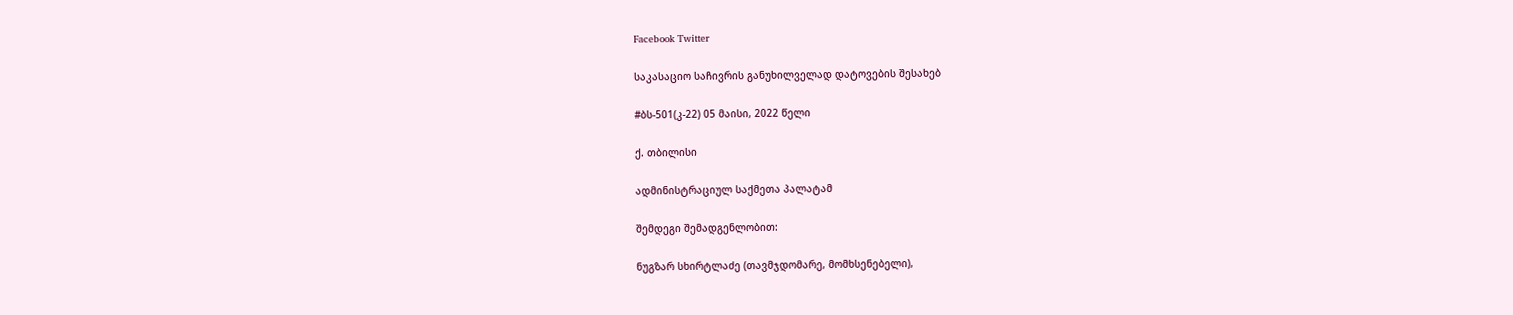Facebook Twitter

საკასაციო საჩივრის განუხილველად დატოვების შესახებ

#ბს-501(კ-22) 05 მაისი, 2022 წელი

ქ. თბილისი

ადმინისტრაციულ საქმეთა პალატამ

შემდეგი შემადგენლობით:

ნუგზარ სხირტლაძე (თავმჯდომარე, მომხსენებელი),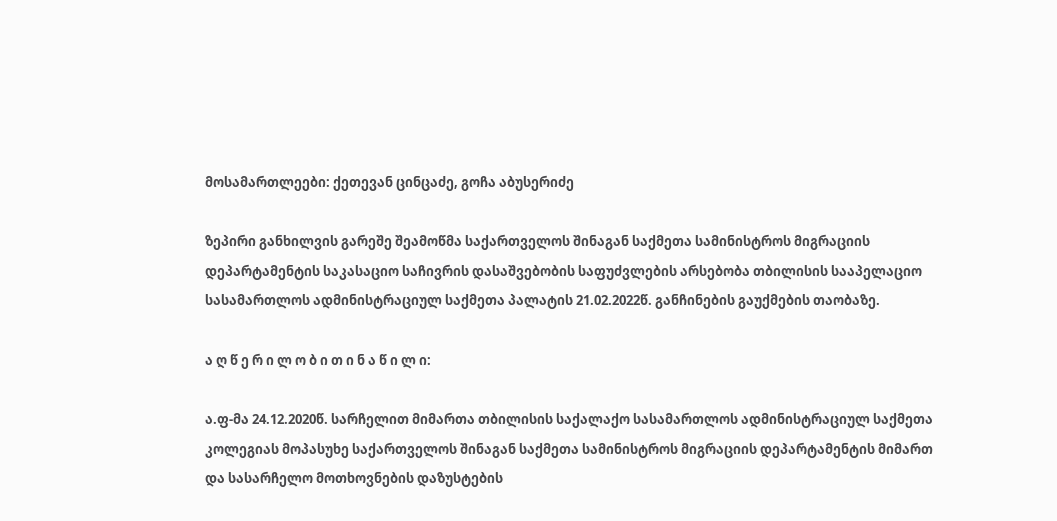მოსამართლეები: ქეთევან ცინცაძე, გოჩა აბუსერიძე

ზეპირი განხილვის გარეშე შეამოწმა საქართველოს შინაგან საქმეთა სამინისტროს მიგრაციის დეპარტამენტის საკასაციო საჩივრის დასაშვებობის საფუძვლების არსებობა თბილისის სააპელაციო სასამართლოს ადმინისტრაციულ საქმეთა პალატის 21.02.2022წ. განჩინების გაუქმების თაობაზე.

ა ღ წ ე რ ი ლ ო ბ ი თ ი ნ ა წ ი ლ ი:

ა.ფ-მა 24.12.2020წ. სარჩელით მიმართა თბილისის საქალაქო სასამართლოს ადმინისტრაციულ საქმეთა კოლეგიას მოპასუხე საქართველოს შინაგან საქმეთა სამინისტროს მიგრაციის დეპარტამენტის მიმართ და სასარჩელო მოთხოვნების დაზუსტების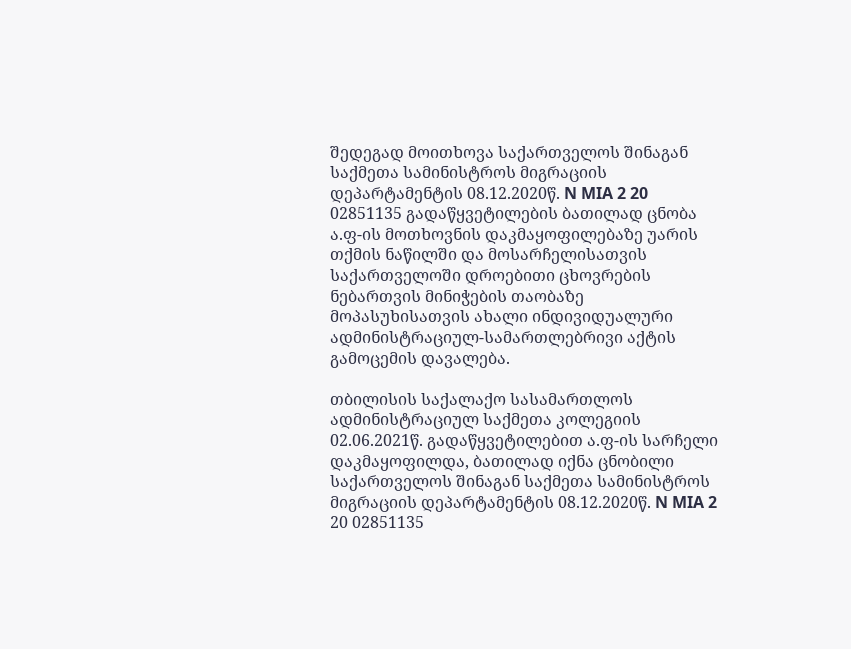შედეგად მოითხოვა საქართველოს შინაგან საქმეთა სამინისტროს მიგრაციის დეპარტამენტის 08.12.2020წ. N MIA 2 20 02851135 გადაწყვეტილების ბათილად ცნობა ა.ფ-ის მოთხოვნის დაკმაყოფილებაზე უარის თქმის ნაწილში და მოსარჩელისათვის საქართველოში დროებითი ცხოვრების ნებართვის მინიჭების თაობაზე მოპასუხისათვის ახალი ინდივიდუალური ადმინისტრაციულ-სამართლებრივი აქტის გამოცემის დავალება.

თბილისის საქალაქო სასამართლოს ადმინისტრაციულ საქმეთა კოლეგიის 02.06.2021წ. გადაწყვეტილებით ა.ფ-ის სარჩელი დაკმაყოფილდა, ბათილად იქნა ცნობილი საქართველოს შინაგან საქმეთა სამინისტროს მიგრაციის დეპარტამენტის 08.12.2020წ. N MIA 2 20 02851135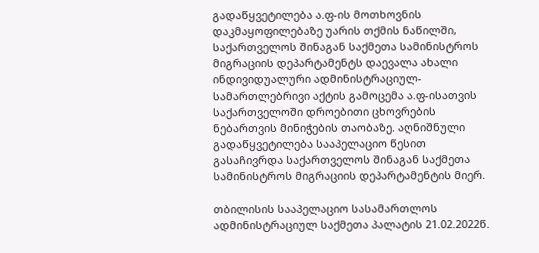გადაწყვეტილება ა.ფ-ის მოთხოვნის დაკმაყოფილებაზე უარის თქმის ნაწილში, საქართველოს შინაგან საქმეთა სამინისტროს მიგრაციის დეპარტამენტს დაევალა ახალი ინდივიდუალური ადმინისტრაციულ-სამართლებრივი აქტის გამოცემა ა.ფ-ისათვის საქართველოში დროებითი ცხოვრების ნებართვის მინიჭების თაობაზე. აღნიშნული გადაწყვეტილება სააპელაციო წესით გასაჩივრდა საქართველოს შინაგან საქმეთა სამინისტროს მიგრაციის დეპარტამენტის მიერ.

თბილისის სააპელაციო სასამართლოს ადმინისტრაციულ საქმეთა პალატის 21.02.2022წ.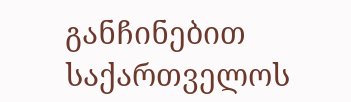განჩინებით საქართველოს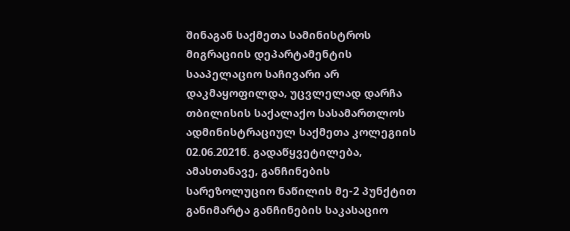შინაგან საქმეთა სამინისტროს მიგრაციის დეპარტამენტის სააპელაციო საჩივარი არ დაკმაყოფილდა, უცვლელად დარჩა თბილისის საქალაქო სასამართლოს ადმინისტრაციულ საქმეთა კოლეგიის 02.06.2021წ. გადაწყვეტილება, ამასთანავე, განჩინების სარეზოლუციო ნაწილის მე-2 პუნქტით განიმარტა განჩინების საკასაციო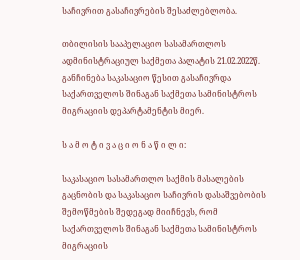საჩივრით გასაჩივრების შესაძლებლობა.

თბილისის სააპელაციო სასამართლოს ადმინისტრაციულ საქმეთა პალატის 21.02.2022წ. განჩინება საკასაციო წესით გასაჩივრდა საქართველოს შინაგან საქმეთა სამინისტროს მიგრაციის დეპარტამენტის მიერ.

ს ა მ ო ტ ი ვ ა ც ი ო ნ ა წ ი ლ ი:

საკასაციო სასამართლო საქმის მასალების გაცნობის და საკასაციო საჩივრის დასაშვებობის შემოწმების შედეგად მიიჩნევს, რომ საქართველოს შინაგან საქმეთა სამინისტროს მიგრაციის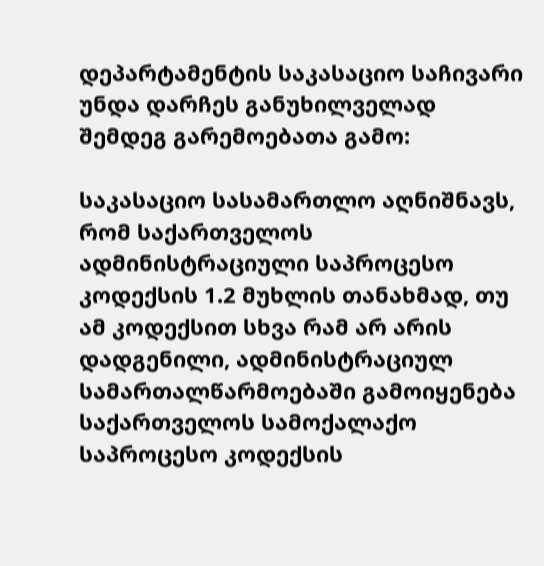დეპარტამენტის საკასაციო საჩივარი უნდა დარჩეს განუხილველად შემდეგ გარემოებათა გამო:

საკასაციო სასამართლო აღნიშნავს, რომ საქართველოს ადმინისტრაციული საპროცესო კოდექსის 1.2 მუხლის თანახმად, თუ ამ კოდექსით სხვა რამ არ არის დადგენილი, ადმინისტრაციულ სამართალწარმოებაში გამოიყენება საქართველოს სამოქალაქო საპროცესო კოდექსის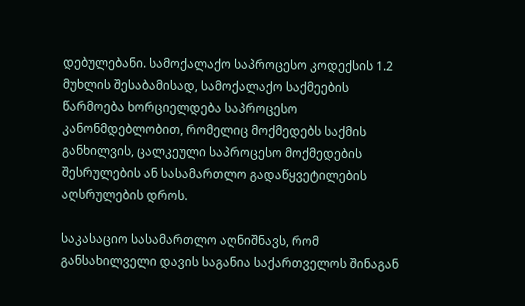დებულებანი. სამოქალაქო საპროცესო კოდექსის 1.2 მუხლის შესაბამისად, სამოქალაქო საქმეების წარმოება ხორციელდება საპროცესო კანონმდებლობით, რომელიც მოქმედებს საქმის განხილვის, ცალკეული საპროცესო მოქმედების შესრულების ან სასამართლო გადაწყვეტილების აღსრულების დროს.

საკასაციო სასამართლო აღნიშნავს, რომ განსახილველი დავის საგანია საქართველოს შინაგან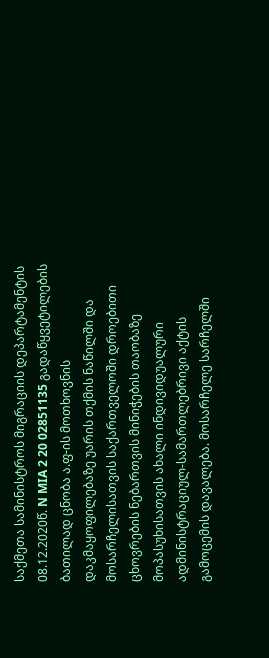საქმეთა სამინისტროს მიგრაციის დეპარტამენტის 08.12.2020წ. N MIA 2 20 02851135 გადაწყვეტილების ბათილად ცნობა ა.ფ-ის მოთხოვნის დაკმაყოფილებაზე უარის თქმის ნაწილში და მოსარჩელისათვის საქართველოში დროებითი ცხოვრების ნებართვის მინიჭების თაობაზე მოპასუხისათვის ახალი ინდივიდუალური ადმინისტრაციულ-სამართლებრივი აქტის გამოცემის დავალება. მოსარჩელე სარჩელში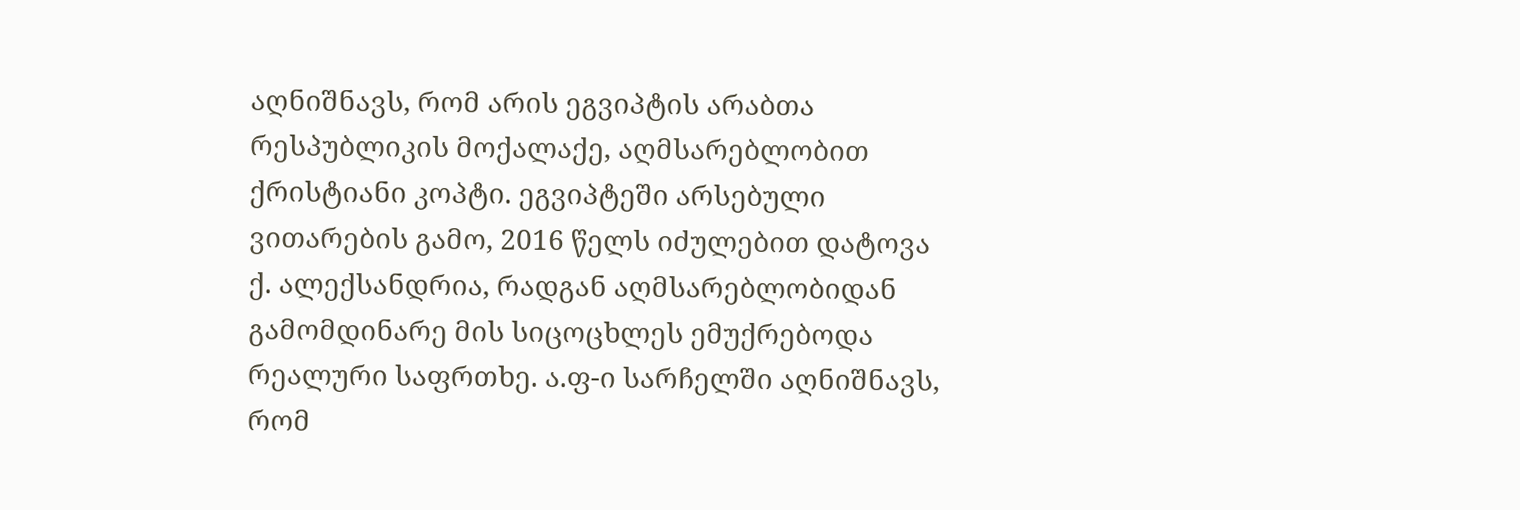აღნიშნავს, რომ არის ეგვიპტის არაბთა რესპუბლიკის მოქალაქე, აღმსარებლობით ქრისტიანი კოპტი. ეგვიპტეში არსებული ვითარების გამო, 2016 წელს იძულებით დატოვა ქ. ალექსანდრია, რადგან აღმსარებლობიდან გამომდინარე მის სიცოცხლეს ემუქრებოდა რეალური საფრთხე. ა.ფ-ი სარჩელში აღნიშნავს, რომ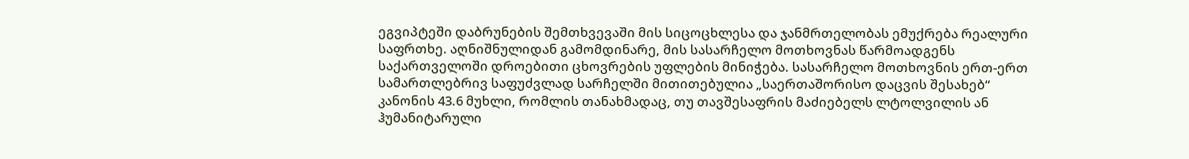ეგვიპტეში დაბრუნების შემთხვევაში მის სიცოცხლესა და ჯანმრთელობას ემუქრება რეალური საფრთხე. აღნიშნულიდან გამომდინარე, მის სასარჩელო მოთხოვნას წარმოადგენს საქართველოში დროებითი ცხოვრების უფლების მინიჭება. სასარჩელო მოთხოვნის ერთ-ერთ სამართლებრივ საფუძვლად სარჩელში მითითებულია „საერთაშორისო დაცვის შესახებ“ კანონის 43.6 მუხლი, რომლის თანახმადაც, თუ თავშესაფრის მაძიებელს ლტოლვილის ან ჰუმანიტარული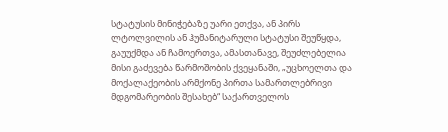სტატუსის მინიჭებაზე უარი ეთქვა, ან პირს ლტოლვილის ან ჰუმანიტარული სტატუსი შეუწყდა, გაუუქმდა ან ჩამოერთვა, ამასთანავე, შეუძლებელია მისი გაძევება წარმოშობის ქვეყანაში, „უცხოელთა და მოქალაქეობის არმქონე პირთა სამართლებრივი მდგომარეობის შესახებ“ საქართველოს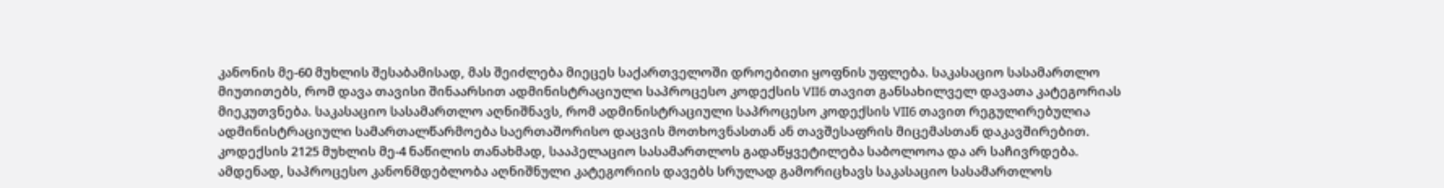კანონის მე-60 მუხლის შესაბამისად, მას შეიძლება მიეცეს საქართველოში დროებითი ყოფნის უფლება. საკასაციო სასამართლო მიუთითებს, რომ დავა თავისი შინაარსით ადმინისტრაციული საპროცესო კოდექსის VII6 თავით განსახილველ დავათა კატეგორიას მიეკუთვნება. საკასაციო სასამართლო აღნიშნავს, რომ ადმინისტრაციული საპროცესო კოდექსის VII6 თავით რეგულირებულია ადმინისტრაციული სამართალწარმოება საერთაშორისო დაცვის მოთხოვნასთან ან თავშესაფრის მიცემასთან დაკავშირებით. კოდექსის 2125 მუხლის მე-4 ნაწილის თანახმად, სააპელაციო სასამართლოს გადაწყვეტილება საბოლოოა და არ საჩივრდება. ამდენად, საპროცესო კანონმდებლობა აღნიშნული კატეგორიის დავებს სრულად გამორიცხავს საკასაციო სასამართლოს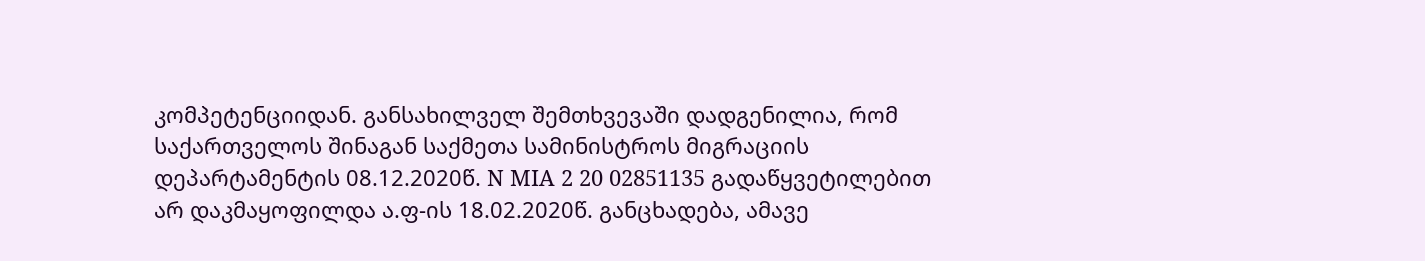კომპეტენციიდან. განსახილველ შემთხვევაში დადგენილია, რომ საქართველოს შინაგან საქმეთა სამინისტროს მიგრაციის დეპარტამენტის 08.12.2020წ. N MIA 2 20 02851135 გადაწყვეტილებით არ დაკმაყოფილდა ა.ფ-ის 18.02.2020წ. განცხადება, ამავე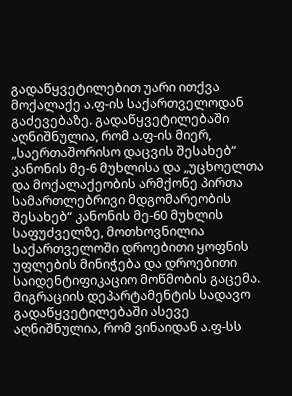გადაწყვეტილებით უარი ითქვა მოქალაქე ა.ფ-ის საქართველოდან გაძევებაზე. გადაწყვეტილებაში აღნიშნულია, რომ ა.ფ-ის მიერ, „საერთაშორისო დაცვის შესახებ“ კანონის მე-6 მუხლისა და „უცხოელთა და მოქალაქეობის არმქონე პირთა სამართლებრივი მდგომარეობის შესახებ“ კანონის მე-60 მუხლის საფუძველზე, მოთხოვნილია საქართველოში დროებითი ყოფნის უფლების მინიჭება და დროებითი საიდენტიფიკაციო მოწმობის გაცემა. მიგრაციის დეპარტამენტის სადავო გადაწყვეტილებაში ასევე აღნიშნულია, რომ ვინაიდან ა.ფ-სს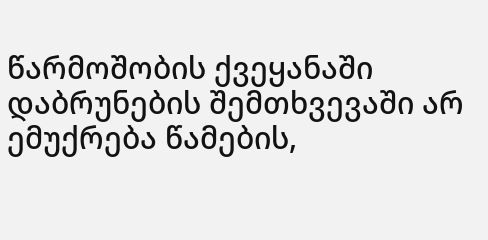წარმოშობის ქვეყანაში დაბრუნების შემთხვევაში არ ემუქრება წამების,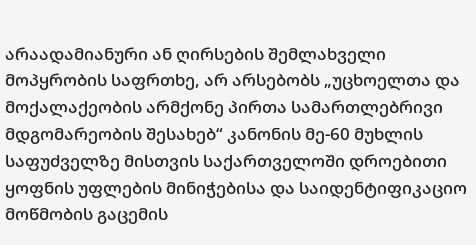არაადამიანური ან ღირსების შემლახველი მოპყრობის საფრთხე, არ არსებობს „უცხოელთა და მოქალაქეობის არმქონე პირთა სამართლებრივი მდგომარეობის შესახებ“ კანონის მე-60 მუხლის საფუძველზე მისთვის საქართველოში დროებითი ყოფნის უფლების მინიჭებისა და საიდენტიფიკაციო მოწმობის გაცემის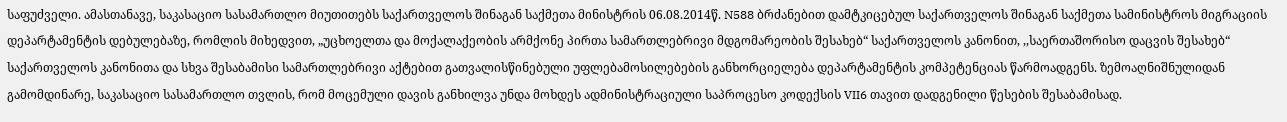საფუძველი. ამასთანავე, საკასაციო სასამართლო მიუთითებს საქართველოს შინაგან საქმეთა მინისტრის 06.08.2014წ. N588 ბრძანებით დამტკიცებულ საქართველოს შინაგან საქმეთა სამინისტროს მიგრაციის დეპარტამენტის დებულებაზე, რომლის მიხედვით, „უცხოელთა და მოქალაქეობის არმქონე პირთა სამართლებრივი მდგომარეობის შესახებ“ საქართველოს კანონით, ,,საერთაშორისო დაცვის შესახებ“ საქართველოს კანონითა და სხვა შესაბამისი სამართლებრივი აქტებით გათვალისწინებული უფლებამოსილებების განხორციელება დეპარტამენტის კომპეტენციას წარმოადგენს. ზემოაღნიშნულიდან გამომდინარე, საკასაციო სასამართლო თვლის, რომ მოცემული დავის განხილვა უნდა მოხდეს ადმინისტრაციული საპროცესო კოდექსის VII6 თავით დადგენილი წესების შესაბამისად.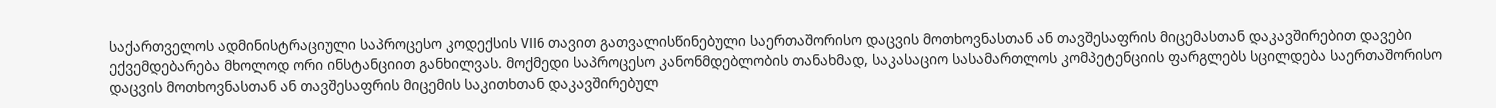საქართველოს ადმინისტრაციული საპროცესო კოდექსის VII6 თავით გათვალისწინებული საერთაშორისო დაცვის მოთხოვნასთან ან თავშესაფრის მიცემასთან დაკავშირებით დავები ექვემდებარება მხოლოდ ორი ინსტანციით განხილვას. მოქმედი საპროცესო კანონმდებლობის თანახმად, საკასაციო სასამართლოს კომპეტენციის ფარგლებს სცილდება საერთაშორისო დაცვის მოთხოვნასთან ან თავშესაფრის მიცემის საკითხთან დაკავშირებულ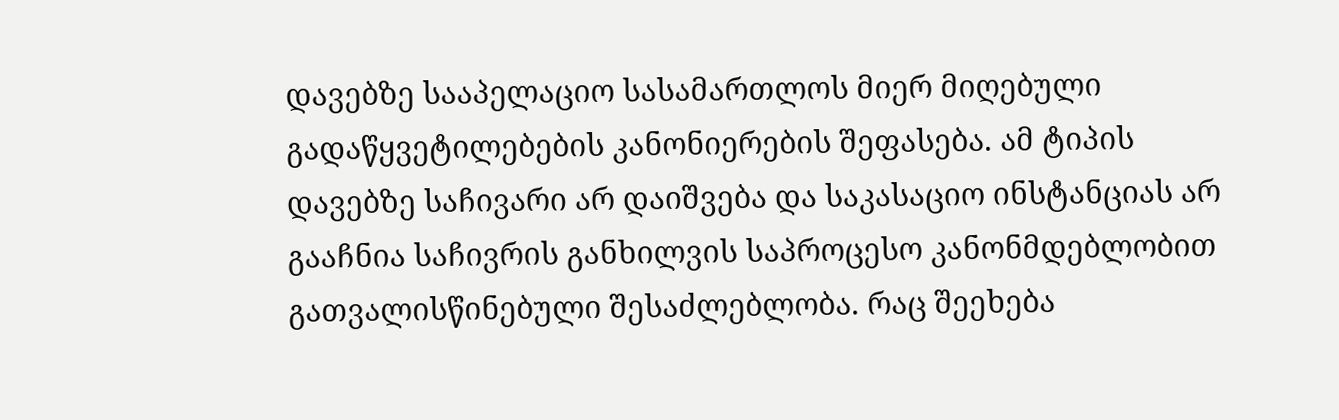დავებზე სააპელაციო სასამართლოს მიერ მიღებული გადაწყვეტილებების კანონიერების შეფასება. ამ ტიპის დავებზე საჩივარი არ დაიშვება და საკასაციო ინსტანციას არ გააჩნია საჩივრის განხილვის საპროცესო კანონმდებლობით გათვალისწინებული შესაძლებლობა. რაც შეეხება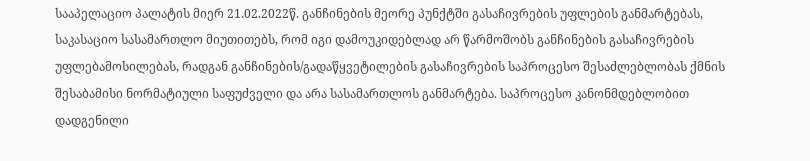სააპელაციო პალატის მიერ 21.02.2022წ. განჩინების მეორე პუნქტში გასაჩივრების უფლების განმარტებას, საკასაციო სასამართლო მიუთითებს, რომ იგი დამოუკიდებლად არ წარმოშობს განჩინების გასაჩივრების უფლებამოსილებას, რადგან განჩინების/გადაწყვეტილების გასაჩივრების საპროცესო შესაძლებლობას ქმნის შესაბამისი ნორმატიული საფუძველი და არა სასამართლოს განმარტება. საპროცესო კანონმდებლობით დადგენილი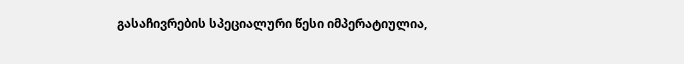გასაჩივრების სპეციალური წესი იმპერატიულია,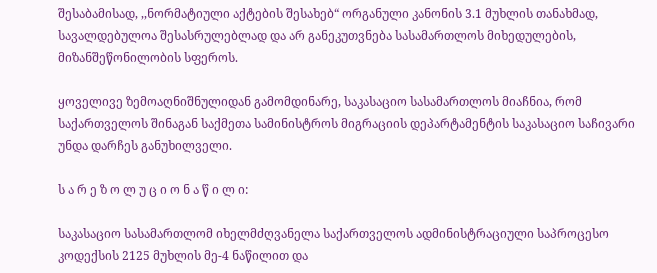შესაბამისად, ,,ნორმატიული აქტების შესახებ“ ორგანული კანონის 3.1 მუხლის თანახმად, სავალდებულოა შესასრულებლად და არ განეკუთვნება სასამართლოს მიხედულების, მიზანშეწონილობის სფეროს.

ყოველივე ზემოაღნიშნულიდან გამომდინარე, საკასაციო სასამართლოს მიაჩნია, რომ საქართველოს შინაგან საქმეთა სამინისტროს მიგრაციის დეპარტამენტის საკასაციო საჩივარი უნდა დარჩეს განუხილველი.

ს ა რ ე ზ ო ლ უ ც ი ო ნ ა წ ი ლ ი:

საკასაციო სასამართლომ იხელმძღვანელა საქართველოს ადმინისტრაციული საპროცესო კოდექსის 2125 მუხლის მე-4 ნაწილით და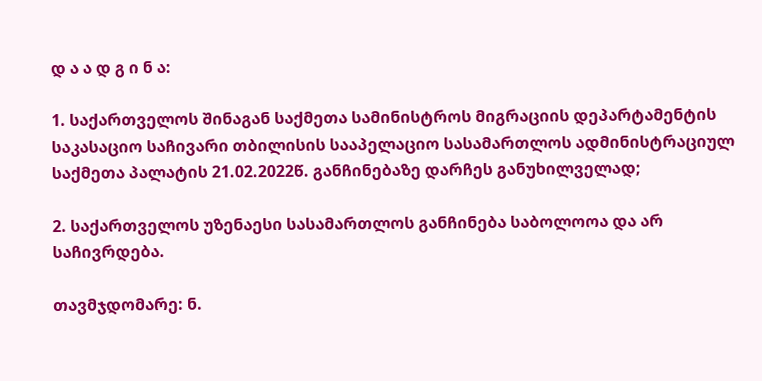დ ა ა დ გ ი ნ ა:

1. საქართველოს შინაგან საქმეთა სამინისტროს მიგრაციის დეპარტამენტის საკასაციო საჩივარი თბილისის სააპელაციო სასამართლოს ადმინისტრაციულ საქმეთა პალატის 21.02.2022წ. განჩინებაზე დარჩეს განუხილველად;

2. საქართველოს უზენაესი სასამართლოს განჩინება საბოლოოა და არ საჩივრდება.

თავმჯდომარე: ნ.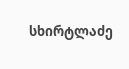სხირტლაძე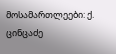მოსამართლეები: ქ. ცინცაძე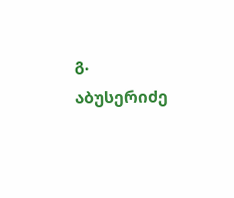გ. აბუსერიძე